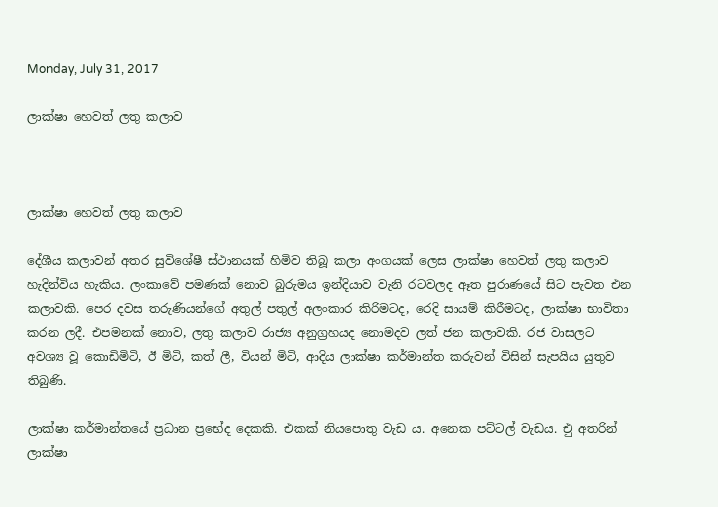Monday, July 31, 2017

ලාක්ෂා හෙවත් ලතු කලාව



ලාක්ෂා හෙවත් ලතු කලාව

දේශීය කලාවන් අතර සුවිශේෂී ස්ථානයක් හිමිව තිබූ කලා අංගයක් ලෙස ලාක්ෂා හෙවත් ලතු කලාව හැදින්විය හැකිය. ලංකාවේ පමණක් නොව බුරුමය ඉන්දියාව වැනි රටවලද ඈත පුරාණයේ සිට පැවත එන කලාවකි. පෙර දවස තරුණියන්ගේ අතුල් පතුල් අලංකාර කිරිමටද, රෙදි සායම් කිරීමටද, ලාක්ෂා භාවිතා කරන ලදී. එපමනක් නොව, ලතු කලාව රාජ්‍ය අනුග්‍රහයද නොමදව ලත් ජන කලාවකි. රජ වාසලට අවශ්‍ය වූ කොඩිමිටි, ඊ මිටි, කත් ලී, වියන් මිටි, ආදිය ලාක්ෂා කර්මාන්ත කරුවන් විසින් සැපයිය යුතුව තිබුණි.

ලාක්ෂා කර්මාන්තයේ ප්‍රධාන ප්‍රභේද දෙකකි. එකක් නියපොතු වැඩ ය. අනෙක පට්ටල් වැඩය. එු අතරින් ලාක්ෂා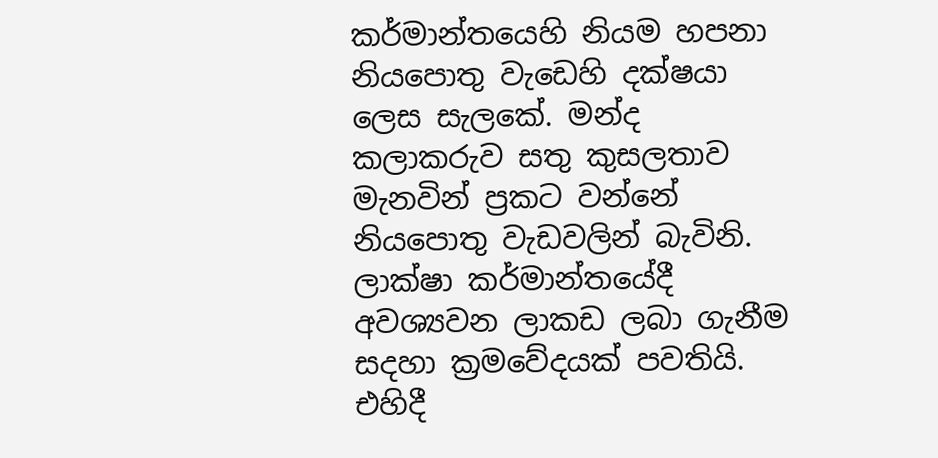කර්මාන්තයෙහි නියම හපනා නියපොතු වැඩෙහි දක්ෂයා ලෙස සැලකේ. මන්ද කලාකරුව සතු කුසලතාව මැනවින් ප්‍රකට වන්නේ නියපොතු වැඩවලින් බැවිනි. ලාක්ෂා කර්මාන්තයේදී අවශ්‍යවන ලාකඩ ලබා ගැනීම සදහා ක්‍රමවේදයක් පවතියි. එහිදී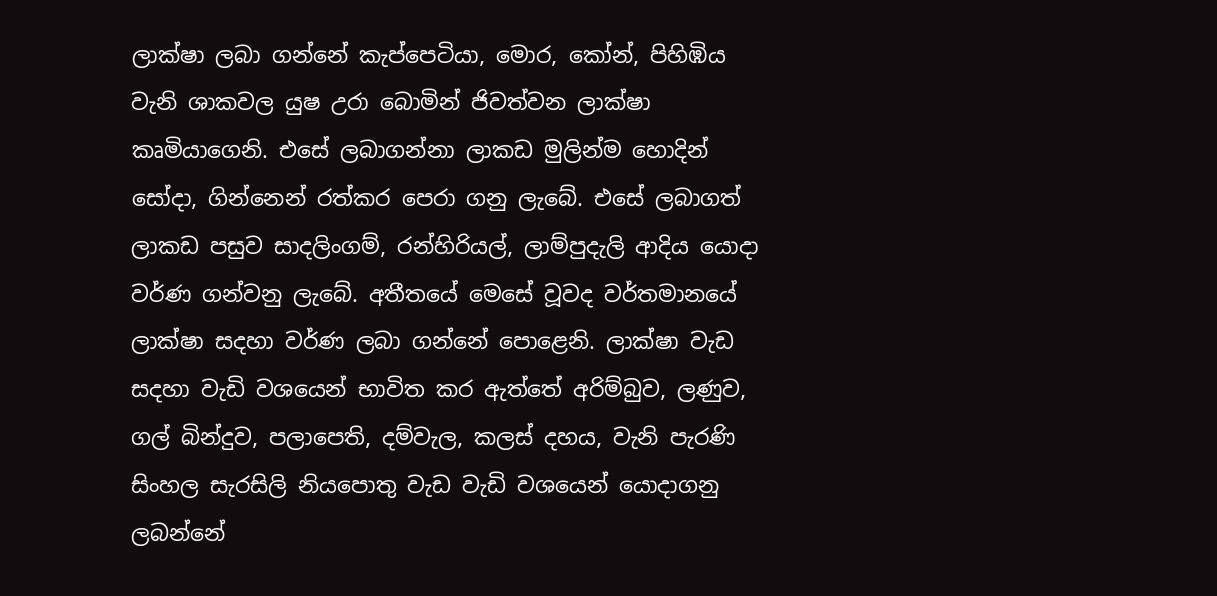ලාක්ෂා ලබා ගන්නේ කැප්පෙටියා, මොර, කෝන්, පිහිඹිය වැනි ශාකවල යුෂ උරා බොමින් ජිවත්වන ලාක්ෂා කෘමියාගෙනි. එසේ ලබාගන්නා ලාකඩ මුලින්ම හොදින් සෝදා, ගින්නෙන් රත්කර පෙරා ගනු ලැබේ. එසේ ලබාගත් ලාකඩ පසුව සාදලිංගම්, රන්හිරියල්, ලාම්පුදැලි ආදිය යොදා වර්ණ ගන්වනු ලැබේ. අතීතයේ මෙසේ වූවද වර්තමානයේ ලාක්ෂා සදහා වර්ණ ලබා ගන්නේ පොළෙනි. ලාක්ෂා වැඩ සදහා වැඩි වශයෙන් භාවිත කර ඇත්තේ අරිම්බුව, ලණුව, ගල් බින්දුව, පලාපෙති, දම්වැල, කලස් දහය, වැනි පැරණි සිංහල සැරසිලි නියපොතු වැඩ වැඩි වශයෙන් යොදාගනු ලබන්නේ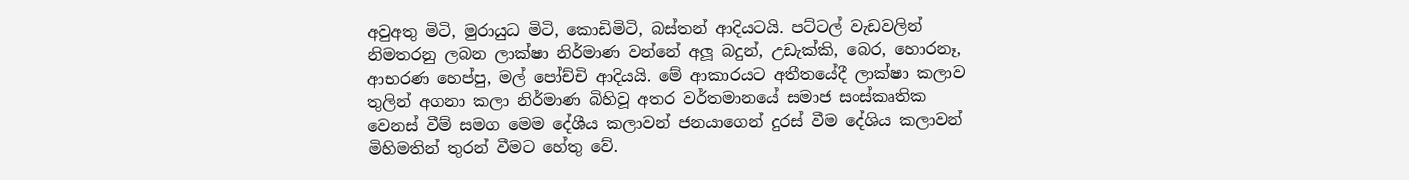අවුඅතු මිටි, මුරායුධ මිටි, කොඩිමිටි, බස්තන් ආදියටයි. පට්ටල් වැඩවලින් නිමතරනු ලබන ලාක්ෂා නිර්මාණ වන්නේ අලූ බදුන්, උඩැක්කි, බෙර, හොරනෑ, ආභරණ හෙප්පු, මල් පෝච්චි ආදියයි. මේ ආකාරයට අතීතයේදී ලාක්ෂා කලාව තුලින් අගනා කලා නිර්මාණ බිහිවූ අතර වර්තමානයේ සමාජ සංස්කෘතික වෙනස් වීම් සමග මෙම දේශීය කලාවන් ජනයාගෙන් දුරස් වීම දේශිය කලාවන් මිහිමතින් තුරන් වීමට හේතු වේ.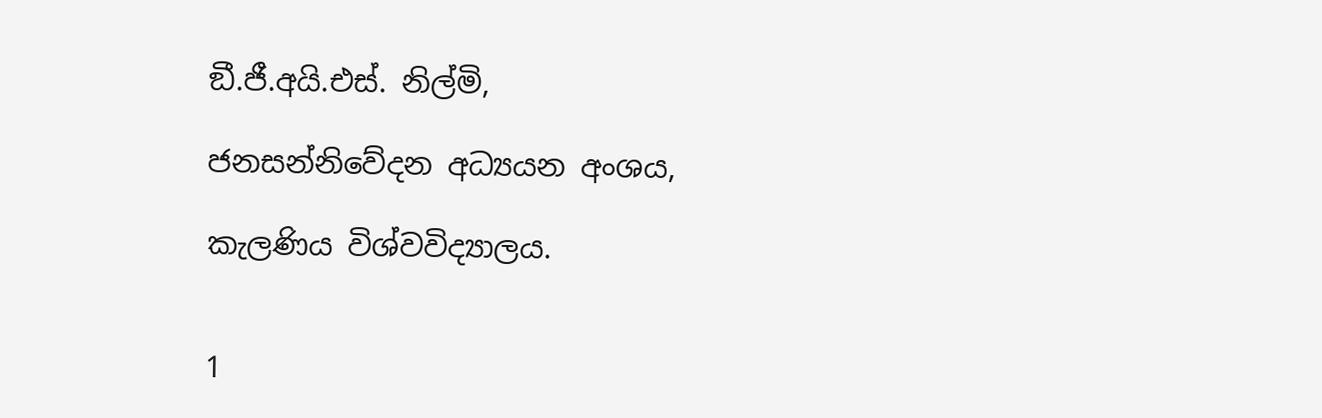ඞී.ජී.අයි.එස්. නිල්මි,

ජනසන්නිවේදන අධ්‍යයන අංශය,

කැලණිය විශ්වවිද්‍යාලය.


1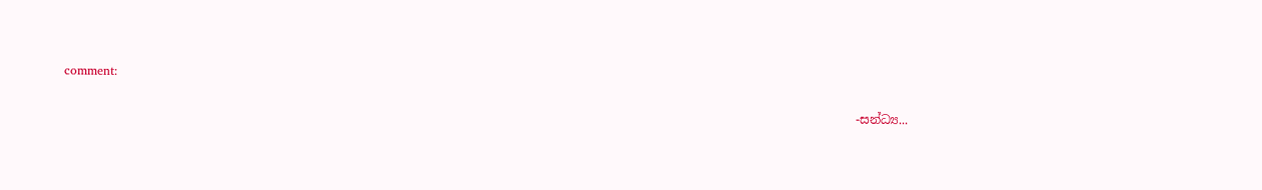comment:

                                                                                                                                    -සන්ධ්‍ය...